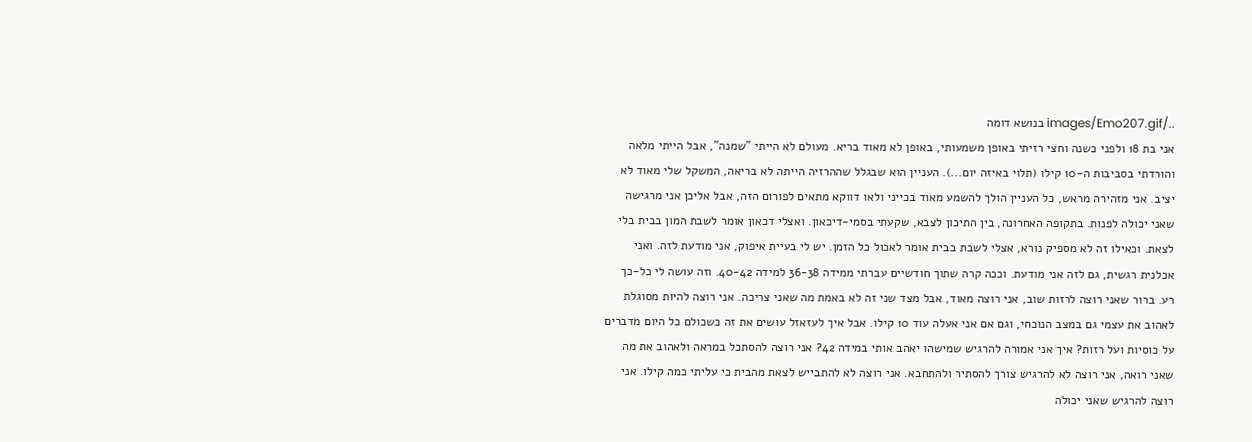../images/Emo207.gif בנושא דומה
אני בת 18 ולפני כשנה וחצי רזיתי באופן משמעותי, באופן לא מאוד בריא. מעולם לא הייתי "שמנה", אבל הייתי מלאה והורדתי בסביבות ה-10 קילו (תלוי באיזה יום...). העניין הוא שבגלל שההרזיה הייתה לא בריאה, המשקל שלי מאוד לא יציב. אני מזהירה מראש, כל העניין הולך להשמע מאוד בכייני ולאו דווקא מתאים לפורום הזה, אבל אליכן אני מרגישה שאני יכולה לפנות. בתקופה האחרונה, בין התיכון לצבא, שקעתי בסמי-דיכאון. ואצלי דכאון אומר לשבת המון בבית בלי לצאת. וכאילו זה לא מספיק נורא, אצלי לשבת בבית אומר לאכול כל הזמן. יש לי בעיית איפוק, אני מודעת לזה. ואני אכלנית רגשית, גם לזה אני מודעת. וככה קרה שתוך חודשיים עברתי ממידה 36-38 למידה 40-42. וזה עושה לי כל-כך רע. ברור שאני רוצה לרזות שוב, אני רוצה מאוד, אבל מצד שני זה לא באמת מה שאני צריכה. אני רוצה להיות מסוגלת לאהוב את עצמי גם במצב הנוכחי, וגם אם אני אעלה עוד 10 קילו. אבל איך לעזאזל עושים את זה כשכולם כל היום מדברים על כוסיות ועל רזות? איך אני אמורה להרגיש שמישהו יאהב אותי במידה 42? אני רוצה להסתכל במראה ולאהוב את מה שאני רואה, אני רוצה לא להרגיש צורך להסתיר ולהתחבא. אני רוצה לא להתבייש לצאת מהבית כי עליתי כמה קילו. אני רוצה להרגיש שאני יכולה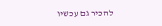להכיר גם עכשיו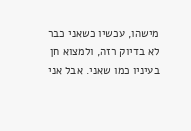מישהו, עכשיו כשאני כבר לא בדיוק רזה, ולמצוא חן בעיניו כמו שאני. אבל אני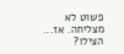פשוט לא מצליחה. אז... הצילו?